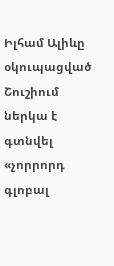Իլհամ Ալիևը օկուպացված Շուշիում ներկա է գտնվել «չորրորդ գլոբալ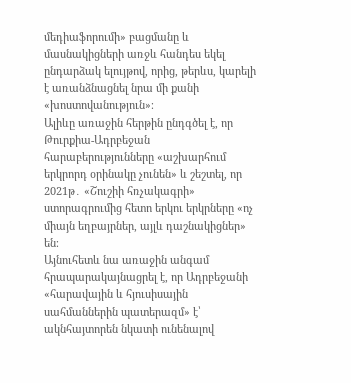մեդիաֆորումի» բացմանը և մասնակիցների առջև հանդես եկել ընդարձակ ելույթով, որից, թերևս, կարելի է առանձնացնել նրա մի քանի «խոստովանություն»։
Ալիևը առաջին հերթին ընդգծել է, որ Թուրքիա-Ադրբեջան հարաբերությունները «աշխարհում երկրորդ օրինակը չունեն» և շեշտել, որ 2021թ․ «Շուշիի հռչակագրի» ստորագրումից հետո երկու երկրները «ոչ միայն եղբայրներ, այլև դաշնակիցներ» են։
Այնուհետև նա առաջին անգամ հրապարակայնացրել է, որ Ադրբեջանի «հարավային և հյուսիսային սահմաններին պատերազմ» է՝ ակնհայտորեն նկատի ունենալով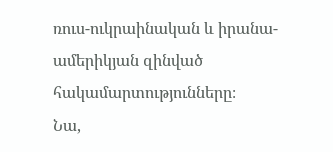ռուս-ուկրաինական և իրանա-ամերիկյան զինված հակամարտությունները։
Նա,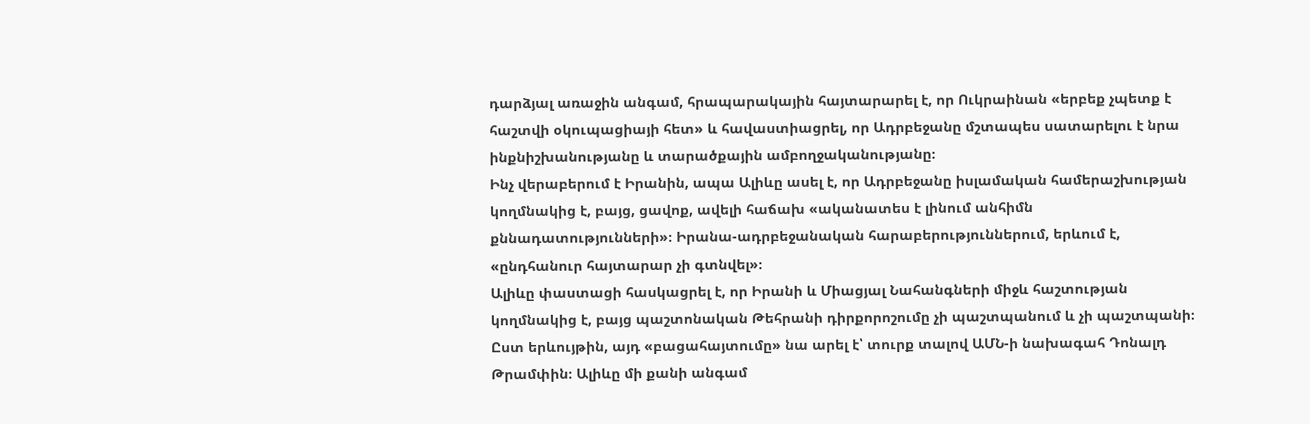դարձյալ առաջին անգամ, հրապարակային հայտարարել է, որ Ուկրաինան «երբեք չպետք է հաշտվի օկուպացիայի հետ» և հավաստիացրել, որ Ադրբեջանը մշտապես սատարելու է նրա ինքնիշխանությանը և տարածքային ամբողջականությանը։
Ինչ վերաբերում է Իրանին, ապա Ալիևը ասել է, որ Ադրբեջանը իսլամական համերաշխության կողմնակից է, բայց, ցավոք, ավելի հաճախ «ականատես է լինում անհիմն քննադատությունների»։ Իրանա-ադրբեջանական հարաբերություններում, երևում է, «ընդհանուր հայտարար չի գտնվել»։
Ալիևը փաստացի հասկացրել է, որ Իրանի և Միացյալ Նահանգների միջև հաշտության կողմնակից է, բայց պաշտոնական Թեհրանի դիրքորոշումը չի պաշտպանում և չի պաշտպանի։
Ըստ երևույթին, այդ «բացահայտումը» նա արել է՝ տուրք տալով ԱՄՆ-ի նախագահ Դոնալդ Թրամփին։ Ալիևը մի քանի անգամ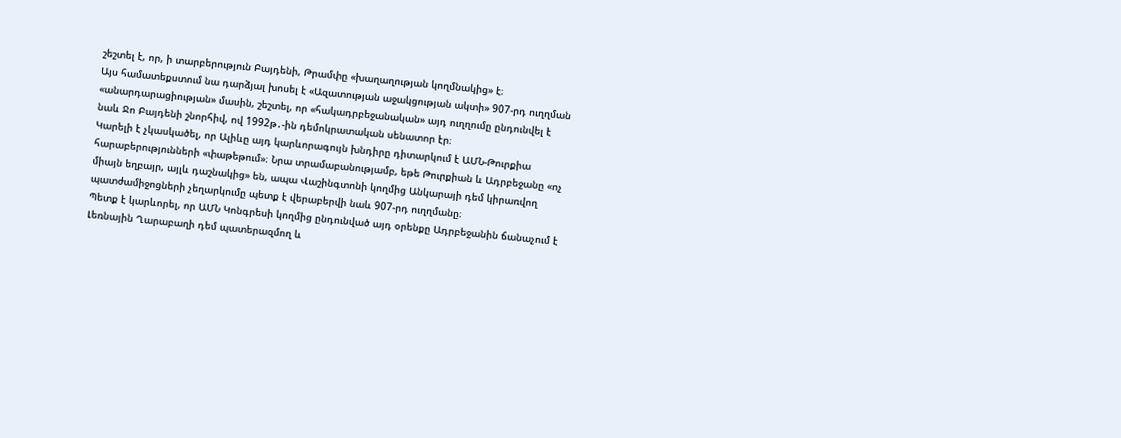շեշտել է, որ, ի տարբերություն Բայդենի, Թրամփը «խաղաղության կողմնակից» է։
Այս համատեքստում նա դարձյալ խոսել է «Ազատության աջակցության ակտի» 907-րդ ուղղման «անարդարացիության» մասին, շեշտել, որ «հակադրբեջանական» այդ ուղղումը ընդունվել է նաև Ջո Բայդենի շնորհիվ, ով 1992թ․-ին դեմոկրատական սենատոր էր։
Կարելի է չկասկածել, որ Ալիևը այդ կարևորագույն խնդիրը դիտարկում է ԱՄՆ-Թուրքիա հարաբերությունների «փաթեթում»։ Նրա տրամաբանությամբ, եթե Թուրքիան և Ադրբեջանը «ոչ միայն եղբայր, այլև դաշնակից» են, ապա Վաշինգտոնի կողմից Անկարայի դեմ կիրառվող պատժամիջոցների չեղարկումը պետք է վերաբերվի նաև 907-րդ ուղղմանը։
Պետք է կարևորել, որ ԱՄՆ Կոնգրեսի կողմից ընդունված այդ օրենքը Ադրբեջանին ճանաչում է Լեռնային Ղարաբաղի դեմ պատերազմող և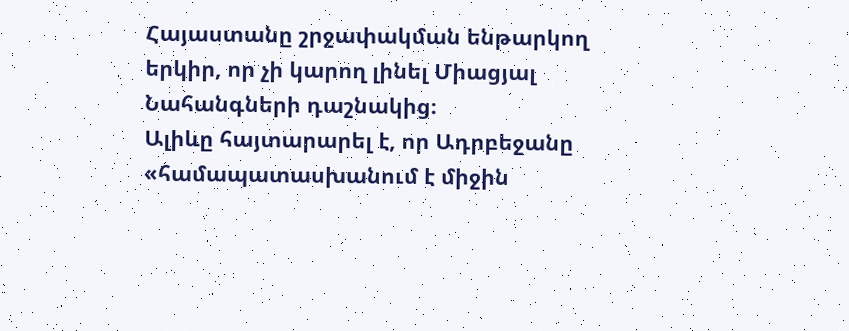Հայաստանը շրջափակման ենթարկող երկիր, որ չի կարող լինել Միացյալ Նահանգների դաշնակից։
Ալիևը հայտարարել է, որ Ադրբեջանը «համապատասխանում է միջին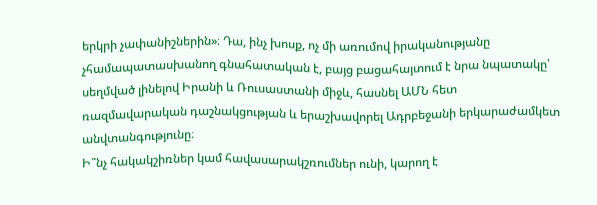երկրի չափանիշներին»։ Դա, ինչ խոսք, ոչ մի առումով իրականությանը չհամապատասխանող գնահատական է, բայց բացահայտում է նրա նպատակը՝ սեղմված լինելով Իրանի և Ռուսաստանի միջև, հասնել ԱՄՆ հետ ռազմավարական դաշնակցության և երաշխավորել Ադրբեջանի երկարաժամկետ անվտանգությունը։
Ի՞նչ հակակշիռներ կամ հավասարակշռումներ ունի, կարող է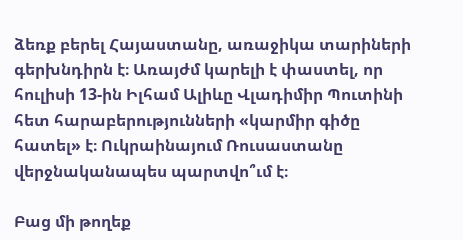ձեռք բերել Հայաստանը, առաջիկա տարիների գերխնդիրն է։ Առայժմ կարելի է փաստել, որ հուլիսի 13-ին Իլհամ Ալիևը Վլադիմիր Պուտինի հետ հարաբերությունների «կարմիր գիծը հատել» է։ Ուկրաինայում Ռուսաստանը վերջնականապես պարտվո՞ւմ է։

Բաց մի թողեք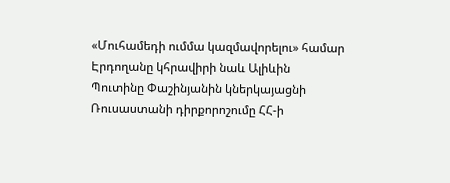«Մուհամեդի ումմա կազմավորելու» համար Էրդողանը կհրավիրի նաև Ալիևին
Պուտինը Փաշինյանին կներկայացնի Ռուսաստանի դիրքորոշումը ՀՀ-ի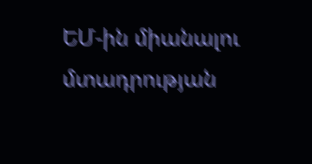ԵՄ-ին միանալու մտադրության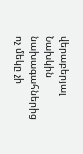վերաբերյալ
Նախկին նախագահներից ոչ մեկը չի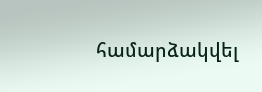համարձակվել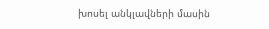խոսել անկլավների մասին